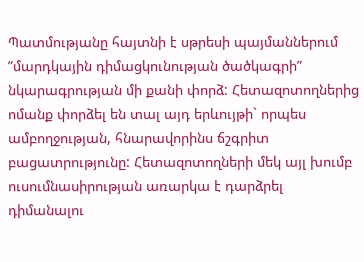Պատմությանը հայտնի է սթրեսի պայմաններում ”մարդկային դիմացկունության ծածկագրի” նկարագրության մի քանի փորձ: Հետազոտողներից ոմանք փորձել են տալ այդ երևույթի` որպես ամբողջության, հնարավորինս ճշգրիտ բացատրությունը: Հետազոտողների մեկ այլ խումբ ուսումնասիրության առարկա է դարձրել դիմանալու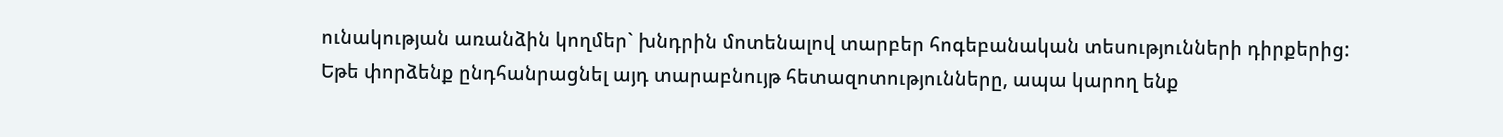ունակության առանձին կողմեր` խնդրին մոտենալով տարբեր հոգեբանական տեսությունների դիրքերից:
Եթե փորձենք ընդհանրացնել այդ տարաբնույթ հետազոտությունները, ապա կարող ենք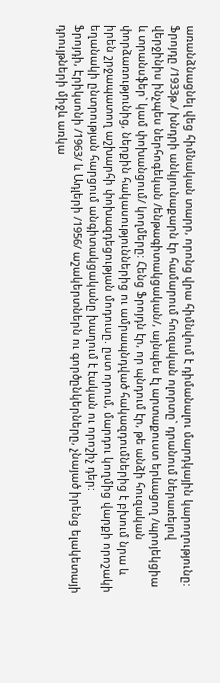առանձնացնել վեց հիմնական տարր, որոնց վրա հիմնվում է դիմանալու մարդկային կարողությունը: Ֆրոյդը /1933թ./ խնդրի անկյունաքարն էր համարում հուզական ոլորտը` դրանում ներառելով վերջինիս ինչպես ներհոգեկան /ենթագիտակցական/, այնպես էլ արտաքուստ երևացող /պրոյեկցիա և տրանսֆեր` կամ փոխանցում/ կողմերը: Հենց Ֆրոյդն էր, որ պնդում էր, թե անձի հուզական փորձառությունից, ներքին հակասություններից ու ամրապնդված հակազդումներից է բխում նրա և իրեն շրջապատող աշխարհի փոխազդեցության մոդուսը. ըստ որում, մարդու կողմից վարքի որոշակի եղանակի ընտրության հարցում անգիտակցականը խաղում է էական ու որոշիչ դեր:
Ֆրոյդի, Էրիկսոնի /1963/ և Ադլերի /1956/ աշակերտներն ու գործընկերները, չնայած իրենց ելակետայի դրույթների միջև առկա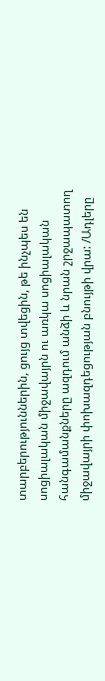տարբերություններին, ցույց տվեցին, թե ինչպես են սոցիալական միջավայրն ու առկա սոցիալական հանգամանքները ազդում անձի և նրան շրջապատող միջավայրի փոխազդեցության բնույթի վրա: /Ադլերը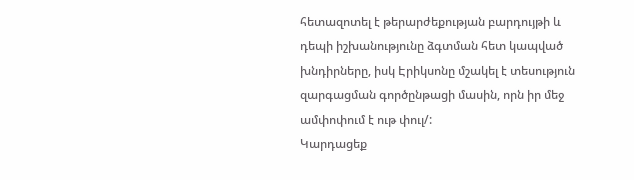հետազոտել է թերարժեքության բարդույթի և դեպի իշխանությունը ձգտման հետ կապված խնդիրները, իսկ Էրիկսոնը մշակել է տեսություն զարգացման գործընթացի մասին, որն իր մեջ ամփոփում է ութ փուլ/:
Կարդացեք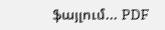ֆայլում... PDF